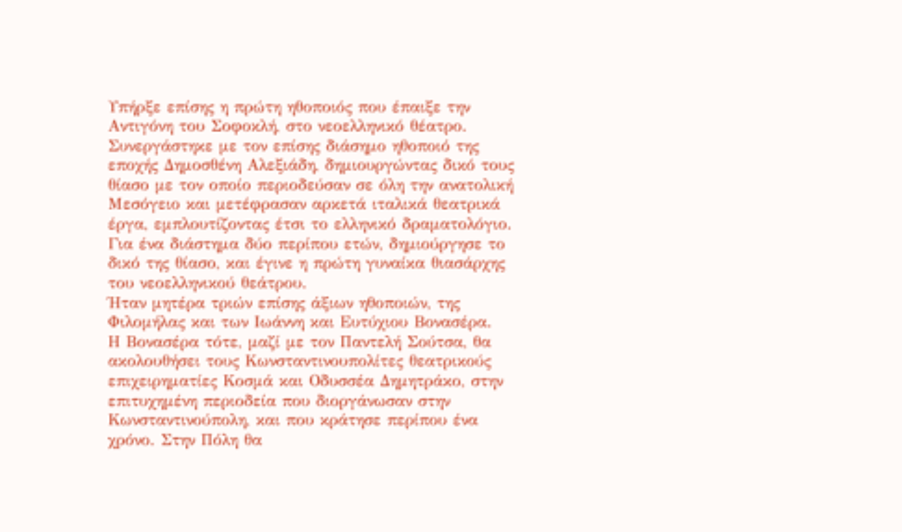Υπήρξε επίσης η πρώτη ηθοποιός που έπαιξε την Αντιγόνη του Σοφοκλή, στο νεοελληνικό θέατρο.
Συνεργάστηκε με τον επίσης διάσημο ηθοποιό της εποχής Δημοσθένη Αλεξιάδη, δημιουργώντας δικό τους θίασο με τον οποίο περιοδεύσαν σε όλη την ανατολική Μεσόγειο και μετέφρασαν αρκετά ιταλικά θεατρικά έργα, εμπλουτίζοντας έτσι το ελληνικό δραματολόγιο.
Για ένα διάστημα δύο περίπου ετών, δημιούργησε το δικό της θίασο, και έγινε η πρώτη γυναίκα θιασάρχης του νεοελληνικού θεάτρου.
Ήταν μητέρα τριών επίσης άξιων ηθοποιών, της Φιλομήλας και των Ιωάννη και Ευτύχιου Βονασέρα.
Η Βονασέρα τότε, μαζί με τον Παντελή Σούτσα, θα ακολουθήσει τους Κωνσταντινουπολίτες θεατρικούς επιχειρηματίες Κοσμά και Οδυσσέα Δημητράκο, στην επιτυχημένη περιοδεία που διοργάνωσαν στην Κωνσταντινούπολη, και που κράτησε περίπου ένα χρόνο. Στην Πόλη θα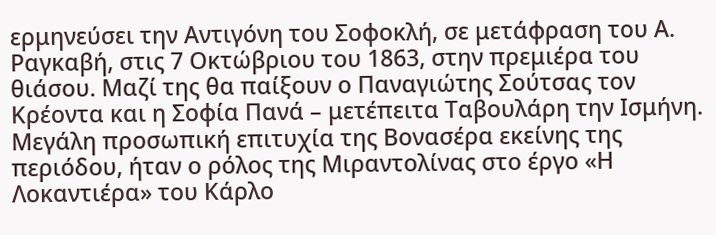ερμηνεύσει την Αντιγόνη του Σοφοκλή, σε μετάφραση του Α. Ραγκαβή, στις 7 Οκτώβριου του 1863, στην πρεμιέρα του θιάσου. Μαζί της θα παίξουν ο Παναγιώτης Σούτσας τον Κρέοντα και η Σοφία Πανά – μετέπειτα Ταβουλάρη την Ισμήνη.
Μεγάλη προσωπική επιτυχία της Βονασέρα εκείνης της περιόδου, ήταν ο ρόλος της Μιραντολίνας στο έργο «Η Λοκαντιέρα» του Κάρλο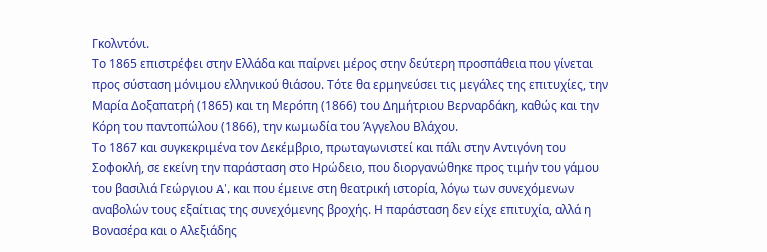Γκολντόνι.
Το 1865 επιστρέφει στην Ελλάδα και παίρνει μέρος στην δεύτερη προσπάθεια που γίνεται προς σύσταση μόνιμου ελληνικού θιάσου. Τότε θα ερμηνεύσει τις μεγάλες της επιτυχίες, την Μαρία Δοξαπατρή (1865) και τη Μερόπη (1866) του Δημήτριου Βερναρδάκη, καθώς και την Κόρη του παντοπώλου (1866), την κωμωδία του Άγγελου Βλάχου.
Το 1867 και συγκεκριμένα τον Δεκέμβριο, πρωταγωνιστεί και πάλι στην Αντιγόνη του Σοφοκλή, σε εκείνη την παράσταση στο Ηρώδειο, που διοργανώθηκε προς τιμήν του γάμου του βασιλιά Γεώργιου A', και που έμεινε στη θεατρική ιστορία, λόγω των συνεχόμενων αναβολών τους εξαίτιας της συνεχόμενης βροχής. Η παράσταση δεν είχε επιτυχία, αλλά η Βονασέρα και ο Αλεξιάδης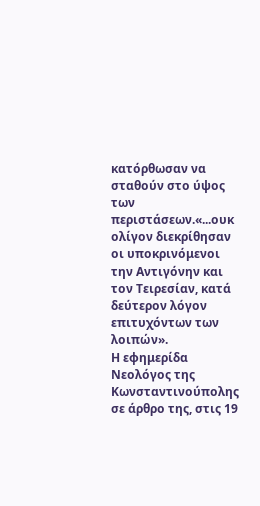κατόρθωσαν να σταθούν στο ύψος των περιστάσεων.«...ουκ ολίγον διεκρίθησαν οι υποκρινόμενοι την Αντιγόνην και τον Τειρεσίαν, κατά δεύτερον λόγον επιτυχόντων των λοιπών».
Η εφημερίδα Νεολόγος της Κωνσταντινούπολης σε άρθρο της, στις 19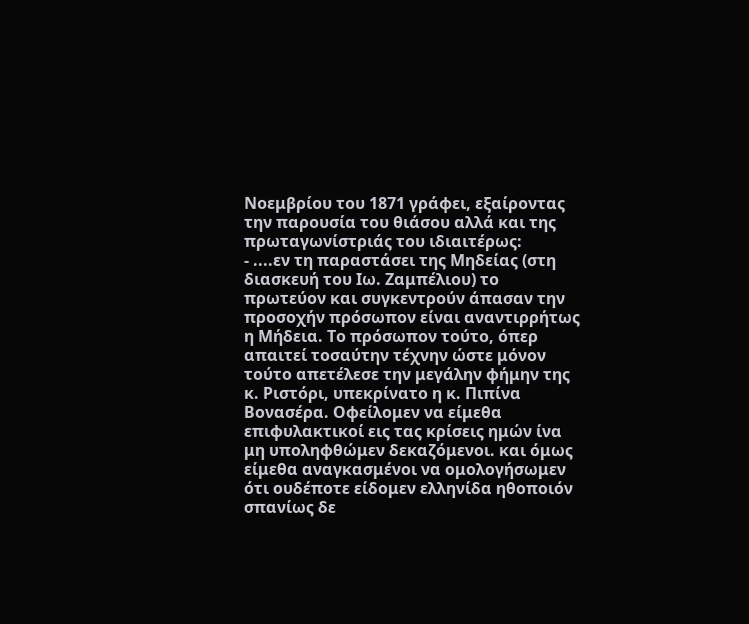Νοεμβρίου του 1871 γράφει, εξαίροντας την παρουσία του θιάσου αλλά και της πρωταγωνίστριάς του ιδιαιτέρως:
- ....εν τη παραστάσει της Μηδείας (στη διασκευή του Ιω. Ζαμπέλιου) το πρωτεύον και συγκεντρούν άπασαν την προσοχήν πρόσωπον είναι αναντιρρήτως η Μήδεια. Το πρόσωπον τούτο, όπερ απαιτεί τοσαύτην τέχνην ώστε μόνον τούτο απετέλεσε την μεγάλην φήμην της κ. Ριστόρι, υπεκρίνατο η κ. Πιπίνα Βονασέρα. Οφείλομεν να είμεθα επιφυλακτικοί εις τας κρίσεις ημών ίνα μη υποληφθώμεν δεκαζόμενοι. και όμως είμεθα αναγκασμένοι να ομολογήσωμεν ότι ουδέποτε είδομεν ελληνίδα ηθοποιόν σπανίως δε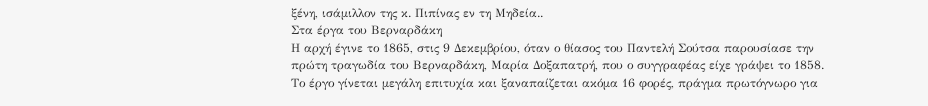ξένη, ισάμιλλον της κ. Πιπίνας εν τη Μηδεία..
Στα έργα του Βερναρδάκη
Η αρχή έγινε το 1865, στις 9 Δεκεμβρίου, όταν ο θίασος του Παντελή Σούτσα παρουσίασε την πρώτη τραγωδία του Βερναρδάκη, Μαρία Δοξαπατρή, που ο συγγραφέας είχε γράψει το 1858. Το έργο γίνεται μεγάλη επιτυχία και ξαναπαίζεται ακόμα 16 φορές, πράγμα πρωτόγνωρο για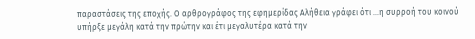παραστάσεις της εποχής. Ο αρθρογράφος της εφημερίδας Αλήθεια γράφει ότι ...η συρροή του κοινού υπήρξε μεγάλη κατά την πρώτην και έτι μεγαλυτέρα κατά την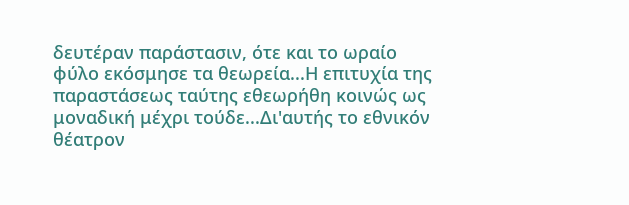δευτέραν παράστασιν, ότε και το ωραίο φύλο εκόσμησε τα θεωρεία...Η επιτυχία της παραστάσεως ταύτης εθεωρήθη κοινώς ως μοναδική μέχρι τούδε...Δι'αυτής το εθνικόν θέατρον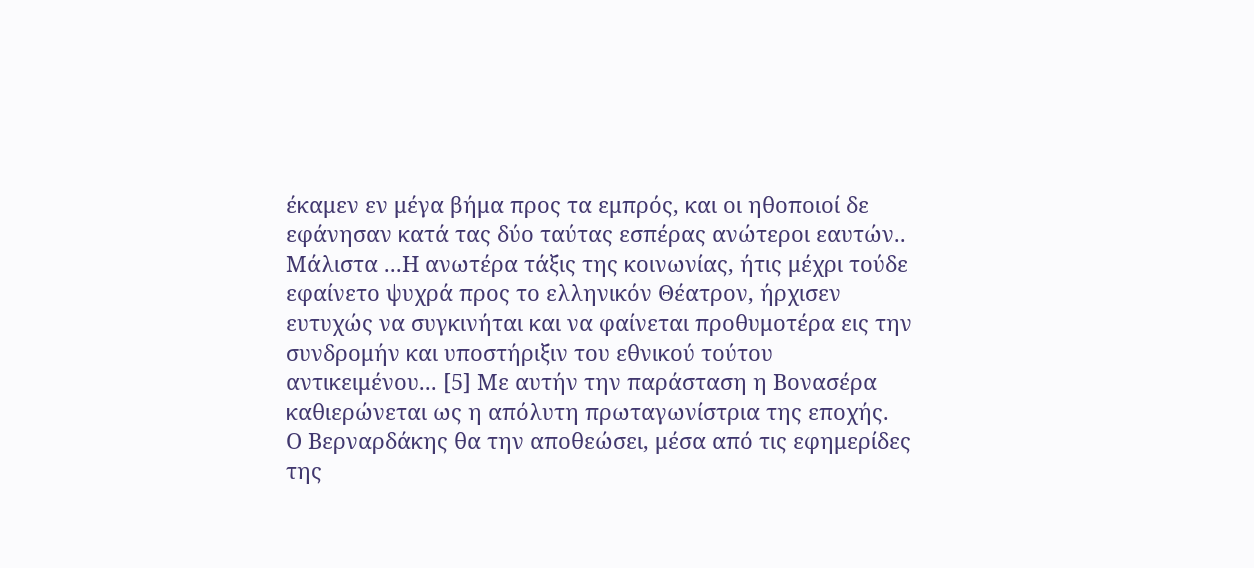έκαμεν εν μέγα βήμα προς τα εμπρός, και οι ηθοποιοί δε εφάνησαν κατά τας δύο ταύτας εσπέρας ανώτεροι εαυτών..
Μάλιστα ...Η ανωτέρα τάξις της κοινωνίας, ήτις μέχρι τούδε εφαίνετο ψυχρά προς το ελληνικόν Θέατρον, ήρχισεν ευτυχώς να συγκινήται και να φαίνεται προθυμοτέρα εις την συνδρομήν και υποστήριξιν του εθνικού τούτου αντικειμένου... [5] Με αυτήν την παράσταση η Βονασέρα καθιερώνεται ως η απόλυτη πρωταγωνίστρια της εποχής.
Ο Βερναρδάκης θα την αποθεώσει, μέσα από τις εφημερίδες της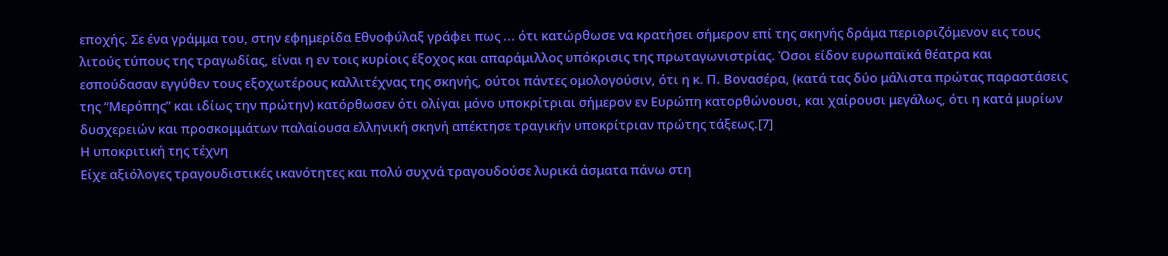εποχής. Σε ένα γράμμα του, στην εφημερίδα Εθνοφύλαξ γράφει πως ... ότι κατώρθωσε να κρατήσει σήμερον επί της σκηνής δράμα περιοριζόμενον εις τους λιτούς τύπους της τραγωδίας, είναι η εν τοις κυρίοις έξοχος και απαράμιλλος υπόκρισις της πρωταγωνιστρίας. Όσοι είδον ευρωπαϊκά θέατρα και εσπούδασαν εγγύθεν τους εξοχωτέρους καλλιτέχνας της σκηνής, ούτοι πάντες ομολογούσιν, ότι η κ. Π. Βονασέρα, (κατά τας δύο μάλιστα πρώτας παραστάσεις της “Μερόπης” και ιδίως την πρώτην) κατόρθωσεν ότι ολίγαι μόνο υποκρίτριαι σήμερον εν Ευρώπη κατορθώνουσι, και χαίρουσι μεγάλως, ότι η κατά μυρίων δυσχερειών και προσκομμάτων παλαίουσα ελληνική σκηνή απέκτησε τραγικήν υποκρίτριαν πρώτης τάξεως.[7]
Η υποκριτική της τέχνη
Είχε αξιόλογες τραγουδιστικές ικανότητες και πολύ συχνά τραγουδούσε λυρικά άσματα πάνω στη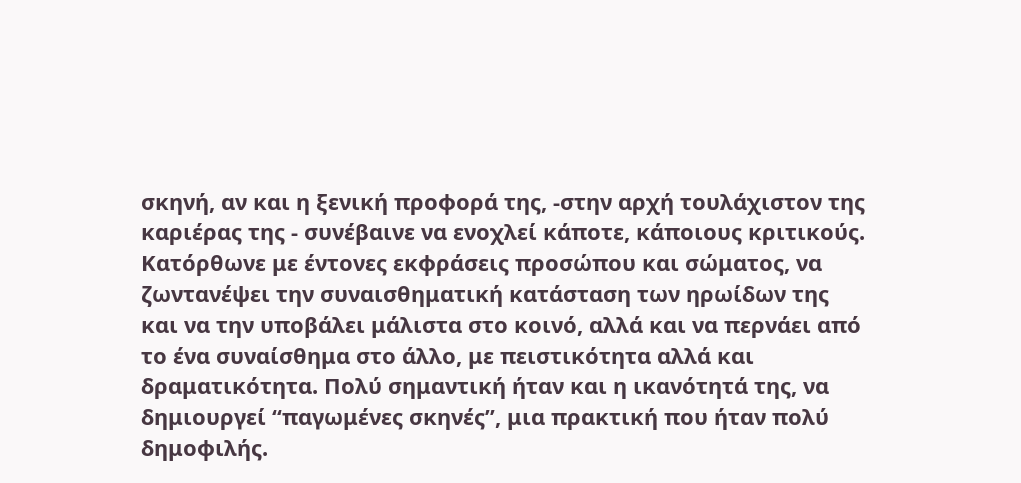σκηνή, αν και η ξενική προφορά της, -στην αρχή τουλάχιστον της καριέρας της - συνέβαινε να ενοχλεί κάποτε, κάποιους κριτικούς.
Κατόρθωνε με έντονες εκφράσεις προσώπου και σώματος, να ζωντανέψει την συναισθηματική κατάσταση των ηρωίδων της και να την υποβάλει μάλιστα στο κοινό, αλλά και να περνάει από το ένα συναίσθημα στο άλλο, με πειστικότητα αλλά και δραματικότητα. Πολύ σημαντική ήταν και η ικανότητά της, να δημιουργεί “παγωμένες σκηνές”, μια πρακτική που ήταν πολύ δημοφιλής.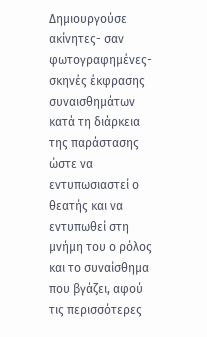Δημιουργούσε ακίνητες- σαν φωτογραφημένες- σκηνές έκφρασης συναισθημάτων κατά τη διάρκεια της παράστασης ώστε να εντυπωσιαστεί ο θεατής και να εντυπωθεί στη μνήμη του ο ρόλος και το συναίσθημα που βγάζει, αφού τις περισσότερες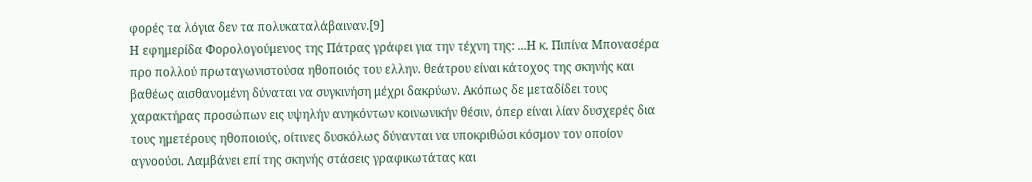φορές τα λόγια δεν τα πολυκαταλάβαιναν.[9]
Η εφημερίδα Φορολογούμενος της Πάτρας γράφει για την τέχνη της: ...Η κ. Πιπίνα Μπονασέρα προ πολλού πρωταγωνιστούσα ηθοποιός του ελλην. θεάτρου είναι κάτοχος της σκηνής και βαθέως αισθανομένη δύναται να συγκινήση μέχρι δακρύων. Ακόπως δε μεταδίδει τους χαρακτήρας προσώπων εις υψηλήν ανηκόντων κοινωνικήν θέσιν, όπερ είναι λίαν δυσχερές δια τους ημετέρους ηθοποιούς, οίτινες δυσκόλως δύνανται να υποκριθώσι κόσμον τον οποίον αγνοούσι. Λαμβάνει επί της σκηνής στάσεις γραφικωτάτας και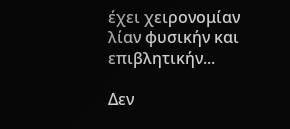έχει χειρονομίαν λίαν φυσικήν και επιβλητικήν...

Δεν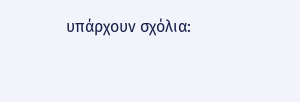υπάρχουν σχόλια: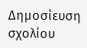Δημοσίευση σχολίου